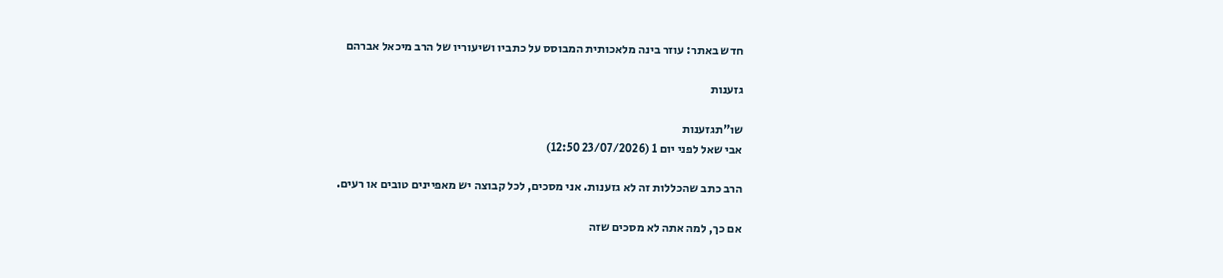חדש באתר: עוזר בינה מלאכותית המבוסס על כתביו ושיעוריו של הרב מיכאל אברהם

גזענות

שו"תגזענות
אבי שאל לפני יום 1 (23/07/2026 12:50)

הרב כתב שהכללות זה לא גזענות. אני מסכים, לכל קבוצה יש מאפיינים טובים או רעים.

אם כך, למה אתה לא מסכים שזה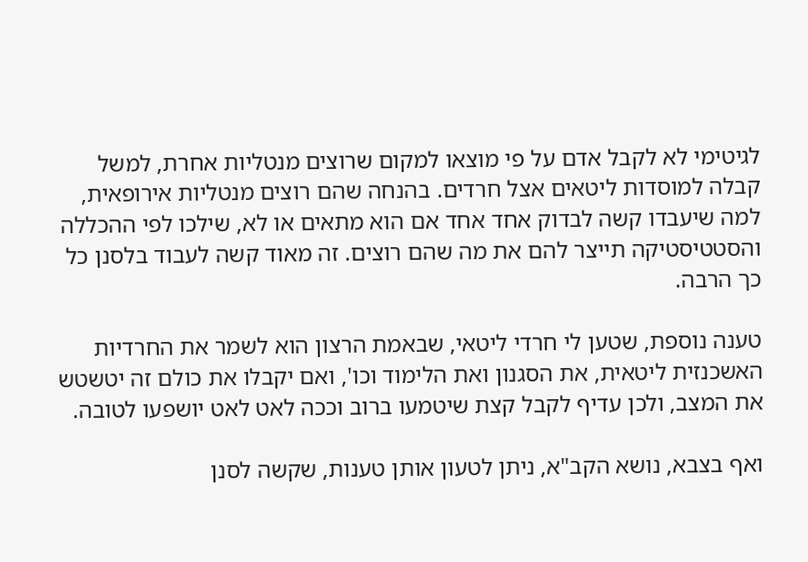לגיטימי לא לקבל אדם על פי מוצאו למקום שרוצים מנטליות אחרת, למשל קבלה למוסדות ליטאים אצל חרדים. בהנחה שהם רוצים מנטליות אירופאית, למה שיעבדו קשה לבדוק אחד אחד אם הוא מתאים או לא, שילכו לפי ההכללה והסטטיסטיקה תייצר להם את מה שהם רוצים. זה מאוד קשה לעבוד בלסנן כל כך הרבה.

טענה נוספת, שטען לי חרדי ליטאי, שבאמת הרצון הוא לשמר את החרדיות האשכנזית ליטאית, את הסגנון ואת הלימוד וכו', ואם יקבלו את כולם זה יטשטש את המצב, ולכן עדיף לקבל קצת שיטמעו ברוב וככה לאט לאט יושפעו לטובה.

ואף בצבא, נושא הקב"א, ניתן לטעון אותן טענות, שקשה לסנן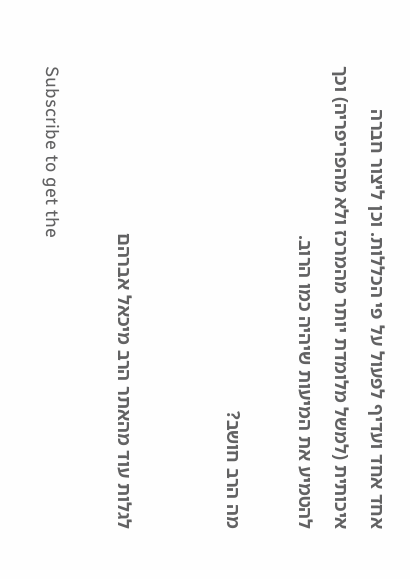אחד אחד ועדיף לפעול על פי הכללות. וכן ליצור חברה איכותית (למשל מלומדת יותר מהמרכז ולא מהפריפריה) וכך להטמיע את המיעות שיהיה כמו הרוב.

מה הרב חושב?


לגלות עוד מהאתר הרב מיכאל אברהם

Subscribe to get the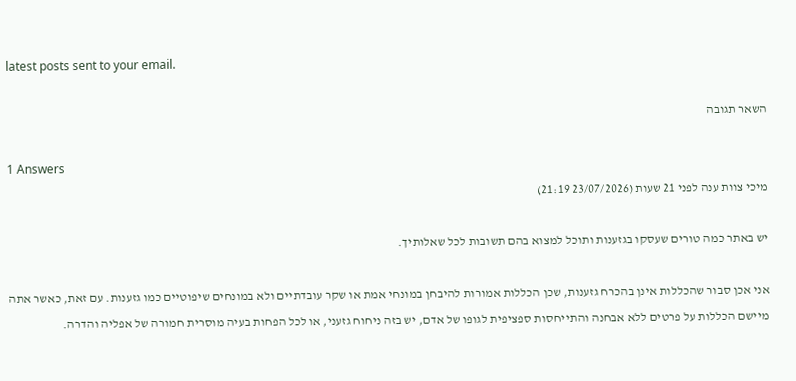latest posts sent to your email.

השאר תגובה

1 Answers
מיכי צוות ענה לפני 21 שעות (23/07/2026 21:19)

יש באתר כמה טורים שעסקו בגזענות ותוכל למצוא בהם תשובות לכל שאלותיך.

אני אכן סבור שהכללות אינן בהכרח גזענות, שכן הכללות אמורות להיבחן במונחי אמת או שקר עובדתיים ולא במונחים שיפוטיים כמו גזענות. עם זאת, כאשר אתה מיישם הכללות על פרטים ללא אבחנה והתייחסות ספציפית לגופו של אדם, יש בזה ניחוח גזעני, או לכל הפחות בעיה מוסרית חמורה של אפליה והדרה.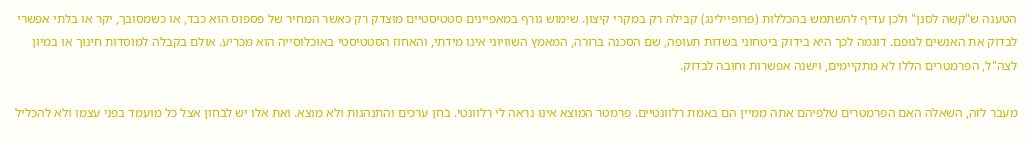הטענה ש"קשה לסנן" ולכן עדיף להשתמש בהכללות (פרופיילינג) קבילה רק במקרי קיצון. שימוש גורף במאפיינים סטטיסטיים מוצדק רק כאשר המחיר של פספוס הוא כבד, או כשמסובך, יקר או בלתי אפשרי לבדוק את האנשים לגופם. דוגמה לכך היא בידוק ביטחוני בשדות תעופה, שם הסכנה ברורה, המאמץ השוויוני אינו מידתי, והאחוז הסטטיסטי באוכלוסייה הוא מכריע. אולם בקבלה למוסדות חינוך או במיון לצה"ל, הפרמטרים הללו לא מתקיימים, וישנה אפשרות וחובה לבדוק.

מעבר לזה, השאלה האם הפרמטרים שלפיהם אתה ממיין הם באמת רלוונטיים. פרמטר המוצא אינו נראה לי רלוונטי. בחן ערכים והתנהגות ולא מוצא. ואת אלו יש לבחון אצל כל מועמד בפני עצמו ולא להכליל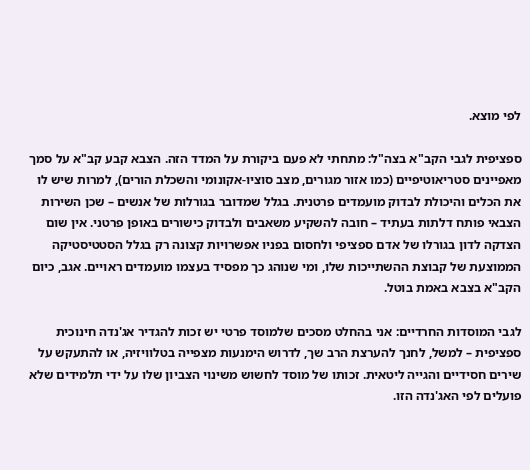לפי מוצא.

ספציפית לגבי הקב"א בצה"ל: מתחתי לא פעם ביקורת על המדד הזה. הצבא קבע קב"א על סמך מאפיינים סטריאוטיפיים (כמו אזור מגורים, מצב סוציו-אקונומי והשכלת הורים), למרות שיש לו את הכלים והיכולת לבדוק מועמדים פרטנית. בגלל שמדובר בגורלות של אנשים – שכן השירות הצבאי פותח דלתות בעתיד – חובה להשקיע משאבים ולבדוק כישורים באופן פרטני. אין שום הצדקה לדון בגורלו של אדם ספציפי ולחסום בפניו אפשרויות קצונה רק בגלל הסטטיסטיקה הממוצעת של קבוצת ההשתייכות שלו, ומי שנוהג כך מפסיד בעצמו מועמדים ראויים. אגב, כיום הקב"א בצבא באמת בוטל.

לגבי המוסדות החרדיים: אני בהחלט מסכים שלמוסד פרטי יש זכות להגדיר אג'נדה חינוכית ספציפית – למשל, לחנך להערצת הרב שך, לדרוש הימנעות מצפייה בטלוויזיה, או להתעקש על שירים חסידיים והגייה ליטאית. זכותו של מוסד לחשוש משינוי הצביון שלו על ידי תלמידים שלא פועלים לפי האג'נדה הזו.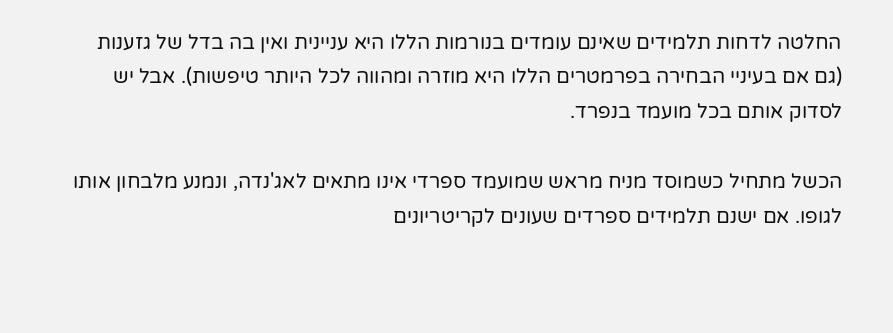החלטה לדחות תלמידים שאינם עומדים בנורמות הללו היא עניינית ואין בה בדל של גזענות (גם אם בעיניי הבחירה בפרמטרים הללו היא מוזרה ומהווה לכל היותר טיפשות). אבל יש לסדוק אותם בכל מועמד בנפרד.

הכשל מתחיל כשמוסד מניח מראש שמועמד ספרדי אינו מתאים לאג'נדה, ונמנע מלבחון אותו לגופו. אם ישנם תלמידים ספרדים שעונים לקריטריונים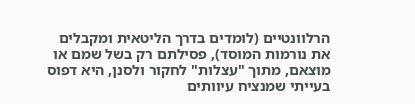הרלוונטיים (לומדים בדרך הליטאית ומקבלים את נורמות המוסד), פסילתם רק בשל שמם או מוצאם, מתוך "עצלות" לחקור ולסנן, היא דפוס בעייתי שמנציח עיוותים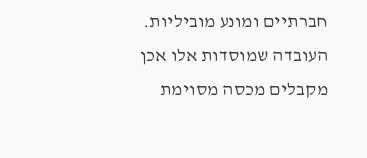חברתיים ומונע מוביליות. העובדה שמוסדות אלו אכן מקבלים מכסה מסוימת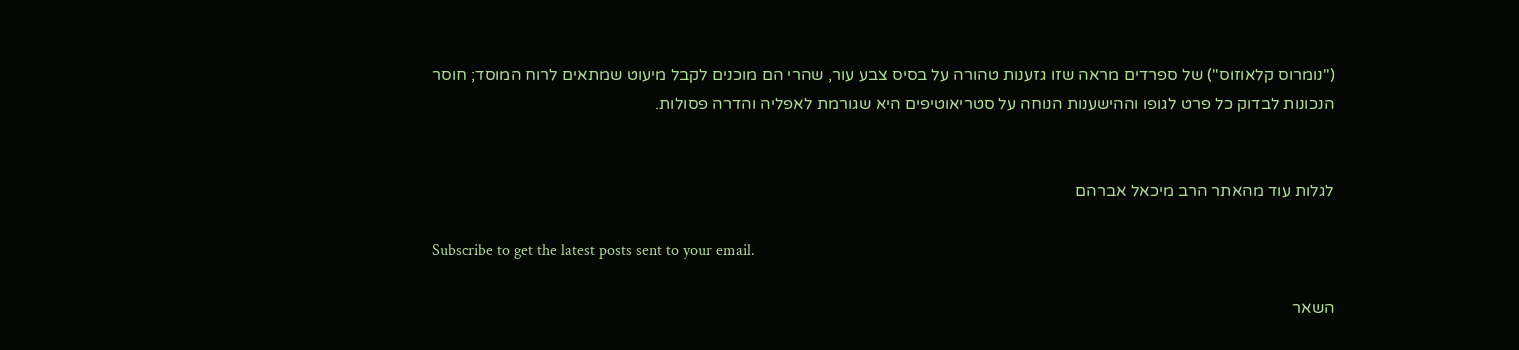("נומרוס קלאוזוס") של ספרדים מראה שזו גזענות טהורה על בסיס צבע עור, שהרי הם מוכנים לקבל מיעוט שמתאים לרוח המוסד; חוסר הנכונות לבדוק כל פרט לגופו וההישענות הנוחה על סטריאוטיפים היא שגורמת לאפליה והדרה פסולות.


לגלות עוד מהאתר הרב מיכאל אברהם

Subscribe to get the latest posts sent to your email.

השאר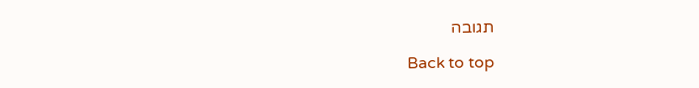תגובה

Back to top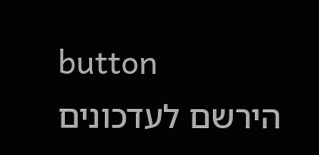button
הירשם לעדכונים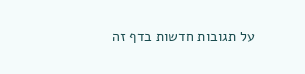על תגובות חדשות בדף זה